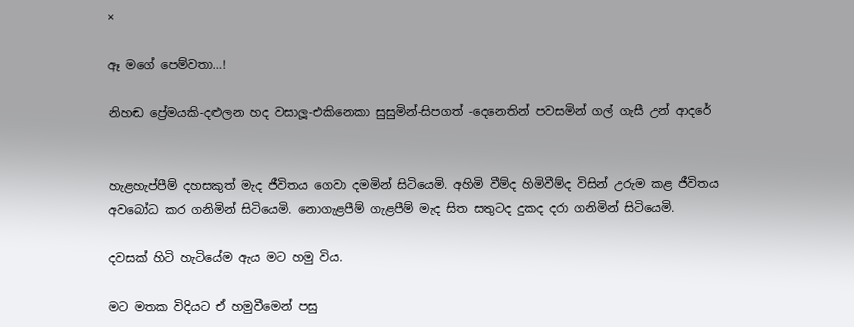×

ඈ මගේ පෙම්වතා…!

නිහඬ ප්‍රේමයකි-දළුලන හද වසාලූ-එකිනෙකා සුසුමින්-සිපගත් -දෙනෙතින් පවසමින් ගල් ගැසී උන් ආදරේ


හැළහැප්පීම් දහසකුත් මැද ජීවිතය ගෙවා දමමින් සිටියෙමි. අහිමි වීම්ද හිමිවීම්ද විසින් උරුම කළ ජීවිතය අවබෝධ කර ගනිමින් සිටියෙමි. නොගැළපීම් ගැළපීම් මැද සිත සතුටද දුකද දරා ගනිමින් සිටියෙමි.

දවසක් හිටි හැටියේම ඇය මට හමු විය.

මට මතක විදියට ඒ හමුවීමෙන් පසු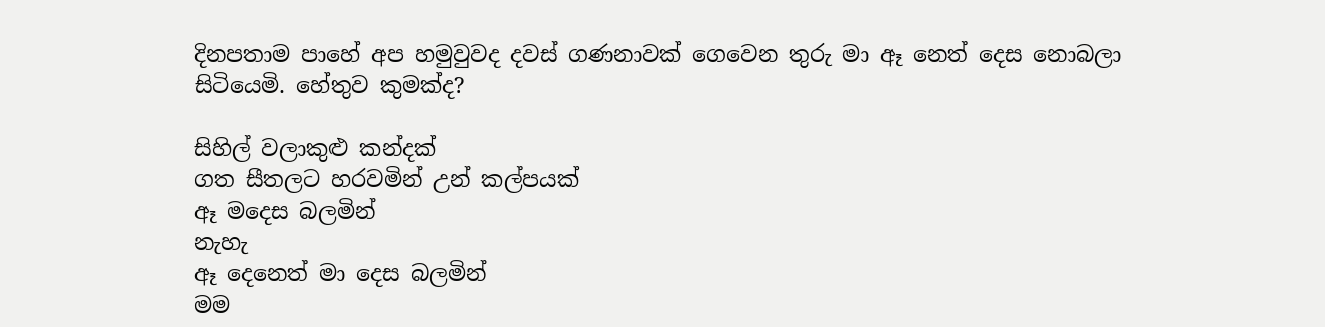දිනපතාම පාහේ අප හමුවුවද දවස් ගණනාවක් ගෙවෙන තුරු මා ඈ නෙත් දෙස නොබලා සිටියෙමි. හේතුව කුමක්ද?

සිහිල් වලාකුළු කන්දක්
ගත සීතලට හරවමින් උන් කල්පයක්
ඈ මදෙස බලමින්
නැහැ
ඈ දෙනෙත් මා දෙස බලමින්
මම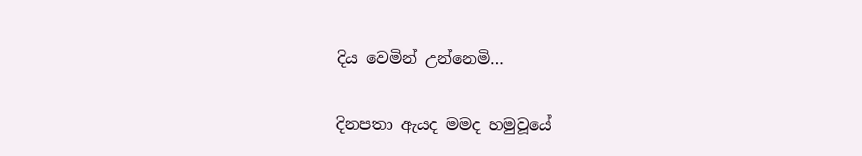දිය වෙමින් උන්නෙමි…

දිනපතා ඇයද මමද හමුවූයේ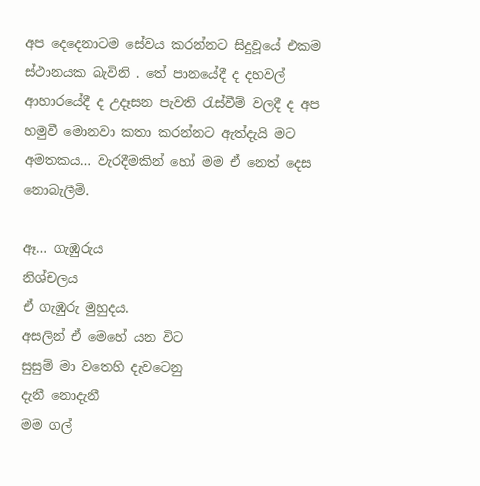අප දෙදෙනාටම සේවය කරන්නට සිදුවූයේ එකම ස්ථානයක බැවිනි . තේ පානයේදී ද දහවල් ආහාරයේදී ද උදෑසන පැවති රැස්වීම් වලදී ද අප හමුවී මොනවා කතා කරන්නට ඇත්දැයි මට අමතකය… වැරදීමකින් හෝ මම ඒ නෙත් දෙස නොබැලීමි.

ඈ… ගැඹුරුය‍
නිශ්චලය
ඒ ගැඹුරු මුහුදය.
අසලින් ඒ මෙහේ යන විට‍
සුසුම් මා වතෙහි දැවටෙනු
දැනී නොදැනී
මම ගල්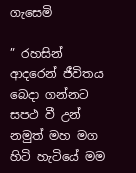ගැසෙමි

” රහසින් ආදරෙන් ජීවිතය බෙදා ගන්නට සපථ වී උන් නමුත් මහ මග හිටි හැටියේ මම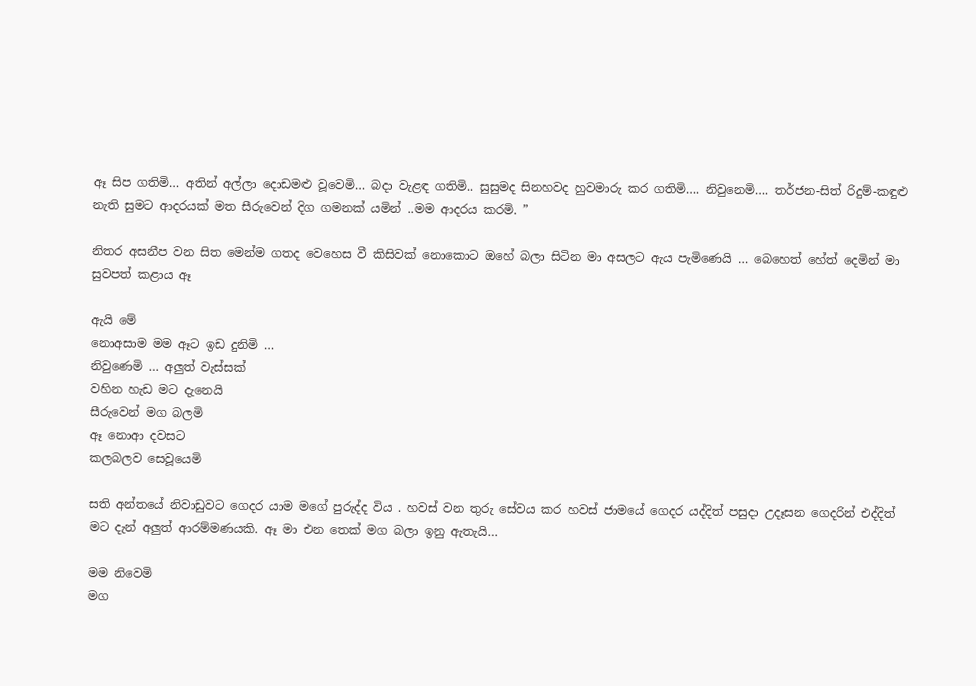ඈ සිප ගතිමි… අතින් අල්ලා දොඩමළු වූවෙමි… බදා වැළඳ ගතිමි.. සුසුමද සිනහවද හුවමාරු කර ගතිමි…. නිවුනෙමි…. තර්ජන-සිත් රිදුම්-කඳුළු නැති සුමට ආදරයක් මත සීරුවෙන් දිග ගමනක් යමින් ..මම ආදරය කරමි. ”

නිතර අසනීප වන සිත මෙන්ම ගතද වෙහෙස වී කිසිවක් නොකොට ඔහේ බලා සිටින මා අසලට ඇය පැමිණෙයි … බෙහෙත් හේත් දෙමින් මා සුවපත් කළාය ඈ

ඇයි මේ
නොඅසාම මම ඈට ඉඩ දුනිමි …
නිවුණෙමි … අලුත් වැස්සක්
වහින හැඩ මට දැනෙයි
සීරුවෙන් මග බලමි
ඈ නොආ දවසට
කලබලව සෙවූයෙමි

සති අන්තයේ නිවාඩුවට ගෙදර යාම මගේ පුරුද්ද විය . හවස් වන තුරු සේවය කර හවස් ජාමයේ ගෙදර යද්දිත් පසුදා උදෑසන ගෙදරින් එද්දිත් මට දැන් අලුත් ආරම්මණයකි. ඈ මා එන තෙක් මග බලා ඉනු ඇතැයි…

මම නිවෙමි
මග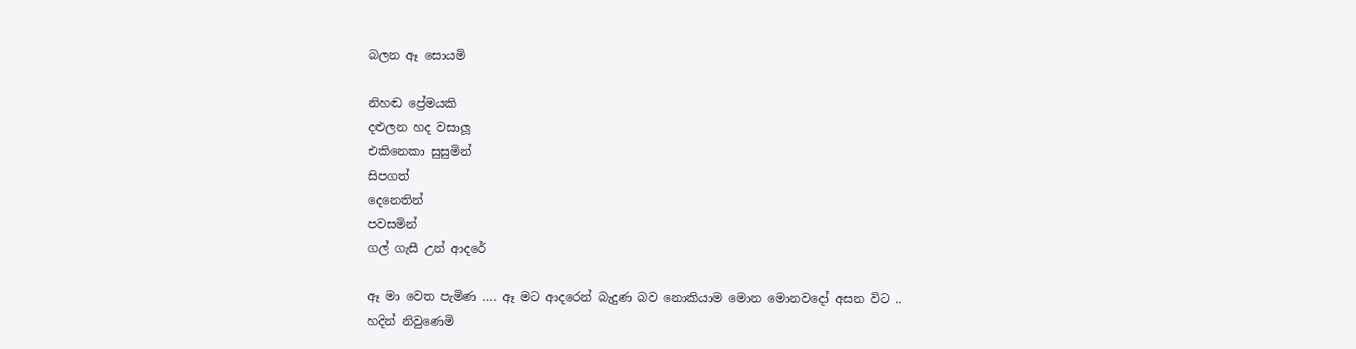බලන ඈ සොයමි

නිහඬ ප්‍රේමයකි
දළුලන හද වසාලූ
එකිනෙකා සුසුමින්
සිපගත්
දෙනෙතින්
පවසමින්
ගල් ගැසී උන් ආදරේ

ඈ මා වෙත පැමිණ …. ඈ මට ආදරෙන් බැදුණ බව නොකියාම මොන මොනවදෝ අසන විට ..
හදින් නිවු‍ණෙමි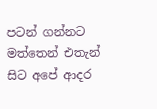පටන් ගන්නට මත්තෙන් එතැන් සිට අපේ ආදර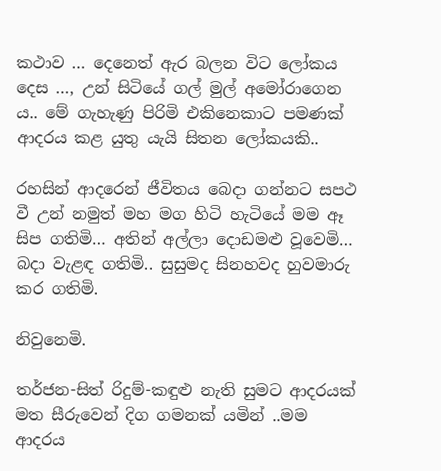කථාව … දෙනෙත් ඇර බලන විට ලෝකය දෙස …, උන් සිටියේ ගල් මුල් අමෝරාගෙන ය.. මේ ගැහැණු පිරිමි එකිනෙකාට පමණක් ආදරය කළ යුතු යැයි සිතන ලෝකයකි..

රහසින් ආදරෙන් ජීවිතය බෙදා ගන්නට සපථ වී උන් නමුත් මහ මග හිටි හැටියේ මම ඈ සිප ගතිමි… අතින් අල්ලා දොඩමළු වූවෙමි… බදා වැළඳ ගතිමි.. සුසුමද සිනහවද හුවමාරු කර ගතිමි.

නිවුනෙමි.

තර්ජන-සිත් රිදුම්-කඳුළු නැති සුමට ආදරයක් මත සීරුවෙන් දිග ගමනක් යමින් ..මම ආදරය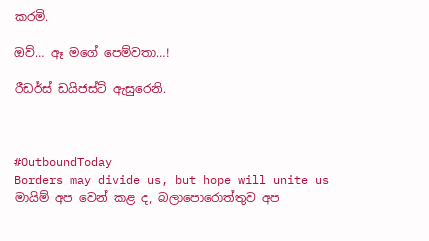කරමි.

ඔව්… ඈ මගේ පෙම්වතා…!

රීඩර්ස් ඩයිජස්ට් ඇසුරෙනි.



#OutboundToday
Borders may divide us, but hope will unite us
මායිම් අප වෙන් කළ ද, බලාපොරොත්තුව අප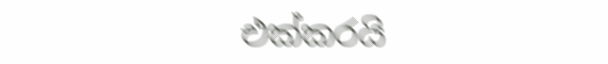එක්කරයි